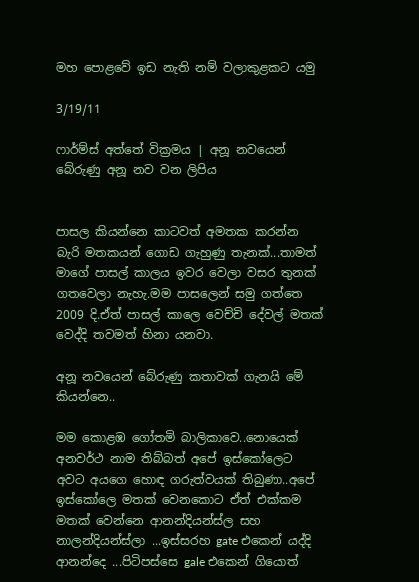මහ පොළවේ ඉඩ නැති නම් වලාකුළකට යමු

3/19/11

ෆාර්ම්ස් අත්තේ වික්‍රමය | අනූ නවයෙන් බේරුණු අනූ නව වන ලිපිය


පාසල කියන්නෙ කාටවත් අමතක කරන්න බැරි මතකයන් ගොඩ ගැහුණු තැනක්...තාමත් මාගේ පාසල් කාලය ඉවර වෙලා වසර තුනක් ගතවෙලා නැහැ.මම පාසලෙන් සමු ගත්තෙ 2009 දි.ඒත් පාසල් කාලෙ වෙච්චි දේවල් මතක් වෙද්දි තවමත් හිනා යනවා.

අනූ නවයෙන් බේරුණු කතාවක් ගැනයි මේ කියන්නෙ..

මම කොළඹ ගෝතමි බාලිකාවෙ..නොයෙක් අනවර්ථ නාම තිබ්බත් අපේ ඉස්කෝලෙට අවට අයගෙ හොඳ ගරුත්වයක් තිබුණා..අපේ ඉස්කෝලෙ මතක් වෙනකොට ඒත් එක්කම මතක් වෙන්නෙ ආනන්දියන්ස්ල සහ නාලන්දියන්ස්ලා ...ඉස්සරහ gate එකෙන් යද්දි ආනන්දෙ ...පිටිපස්සෙ gale එකෙන් ගියොත්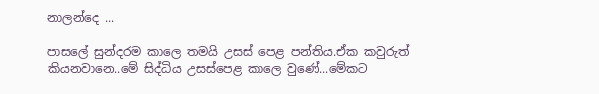නාලන්දෙ ...

පාසලේ සුන්දරම කාලෙ තමයි උසස් පෙළ පන්තිය.ඒක කවුරුත් කියනවානෙ..මේ සිද්ධිය උසස්පෙළ කාලෙ වුණේ...මේකට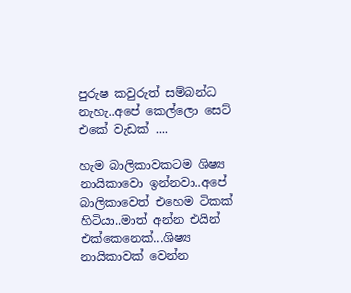පුරුෂ කවුරුත් සම්බන්ධ නැහැ..අපේ කෙල්ලො සෙට් එකේ වැඩක් ....

හැම බාලිකාවකටම ශිෂ්‍ය නායිකාවො ඉන්නවා..අපේ බාලිකාවෙත් එහෙම ටිකක් හිටියා..මාත් අන්න එයින් එක්කෙනෙක්...ශිෂ්‍ය නායිකාවක් වෙන්න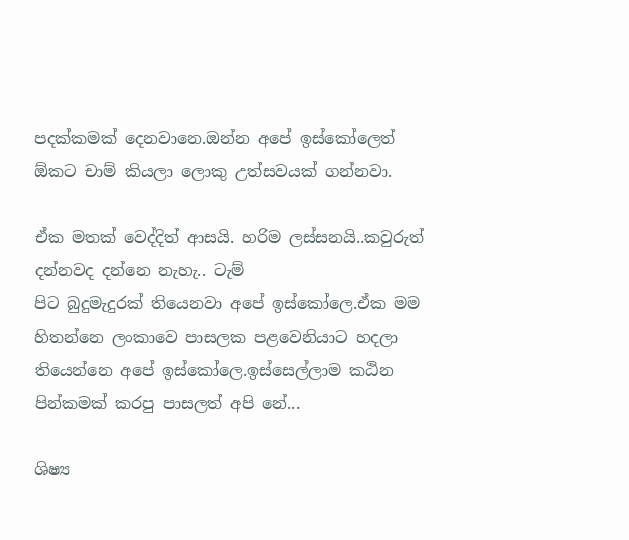පදක්කමක් දෙනවානෙ.ඔන්න අපේ ඉස්කෝලෙත් ඕකට චාම් කියලා ලොකු උත්සවයක් ගන්නවා.

ඒක මතක් වෙද්දිත් ආසයි. හරිම ලස්සනයි..කවුරුත් දන්නවද දන්නෙ නැහැ.. ටැම්
පිට බුදුමැදුරක් තියෙනවා අපේ ඉස්කෝලෙ.ඒක මම හිතන්නෙ ලංකාවෙ පාසලක පළවෙනියාට හදලා තියෙන්නෙ අපේ ඉස්කෝලෙ.ඉස්සෙල්ලාම කඨින පින්කමක් කරපු පාසලත් අපි නේ...

ශිෂ්‍ය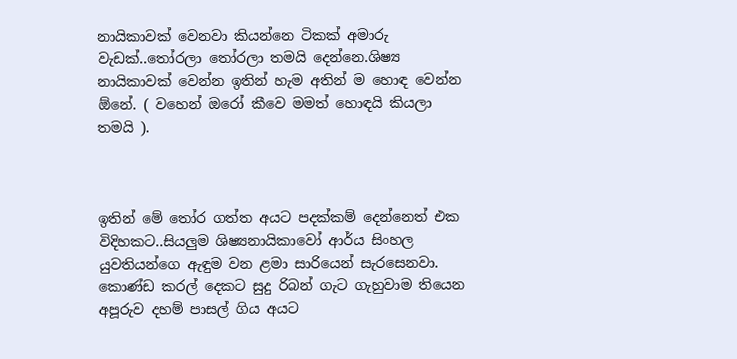නායිකාවක් වෙනවා කියන්නෙ ටිකක් අමාරු වැඩක්..තෝරලා තෝරලා තමයි දෙන්නෙ.ශිෂ්‍ය නායිකාවක් වෙන්න ඉතින් හැම අතින් ම හොඳ වෙන්න ඕනේ. ( වහෙන් ඔරෝ කීවෙ මමත් හොඳයි කියලා තමයි ).



ඉතින් මේ තෝර ගත්ත අයට පදක්කම් දෙන්නෙත් එක විදිහකට..සියලුම ශිෂ්‍යනායිකාවෝ ආර්ය සිංහල යුවතියන්ගෙ ඇඳුම වන ළමා සාරියෙන් සැරසෙනවා. කොණ්ඩ කරල් දෙකට සුදු රිබන් ගැට ගැහුවාම තියෙන අපූරුව දහම් පාසල් ගිය අයට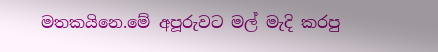මතකයිනෙ.මේ අපූරුවට මල් මැදි කරපු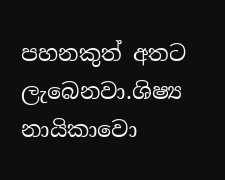පහනකුත් අතට ලැබෙනවා.ශිෂ්‍ය නායිකාවො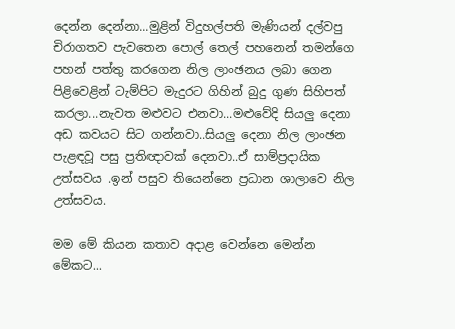දෙන්න දෙන්නා...මුළින් විදුහල්පති මැණියන් දල්වපු චිරාගතව පැවතෙන පොල් තෙල් පහනෙන් තමන්ගෙ පහන් පත්තු කරගෙන නිල ලාංඡනය ලබා ගෙන පිළිවෙළින් ටැම්පිට මැදුරට ගිහින් බුදු ගුණ සිහිපත් කරලා...නැවත මළුවට එනවා...මළුවේදි සියලු දෙනා අඩ කවයට සිට ගන්නවා..සියලු දෙනා නිල ලාංඡන පැළඳවූ පසු ප්‍රතිඥාවක් දෙනවා..ඒ සාම්ප්‍රදායික උත්සවය .ඉන් පසුව තියෙන්නෙ ප්‍රධාන ශාලාවෙ නිල උත්සවය.

මම මේ කියන කතාව අදාළ වෙන්නෙ මෙන්න මේකට...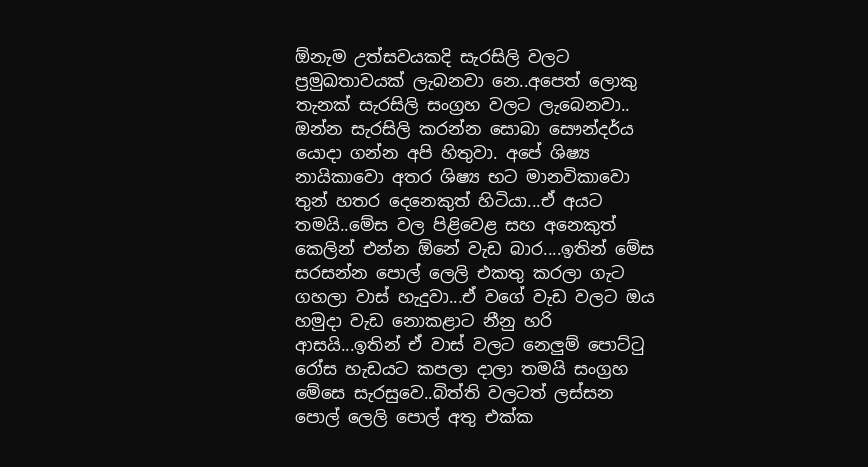ඕනැම උත්සවයකදි සැරසිලි වලට ප්‍රමුඛතාවයක් ලැබනවා නෙ..අපෙත් ලොකු තැනක් සැරසිලි සංග්‍රහ වලට ලැබෙනවා.. ඔන්න සැරසිලි කරන්න සොබා සෞන්දර්ය යොදා ගන්න අපි හිතුවා. අපේ ශිෂ්‍ය නායිකාවො අතර ශිෂ්‍ය භට මානවිකාවො තුන් හතර දෙනෙකුත් හිටියා...ඒ අයට තමයි..මේස වල පිළිවෙළ සහ අනෙකුත් කෙලින් එන්න ඕනේ වැඩ බාර....ඉතින් මේස සරසන්න පොල් ලෙලි එකතු කරලා ගැට ගහලා වාස් හැදුවා...ඒ වගේ වැඩ වලට ඔය හමුදා වැඩ නොකළාට නීනු හරි ආසයි...ඉතින් ඒ වාස් වලට නෙලුම් පොට්ටු රෝස හැඩයට කපලා දාලා තමයි සංග්‍රහ මේසෙ සැරසුවෙ..බිත්ති වලටත් ලස්සන පොල් ලෙලි පොල් අතු එක්ක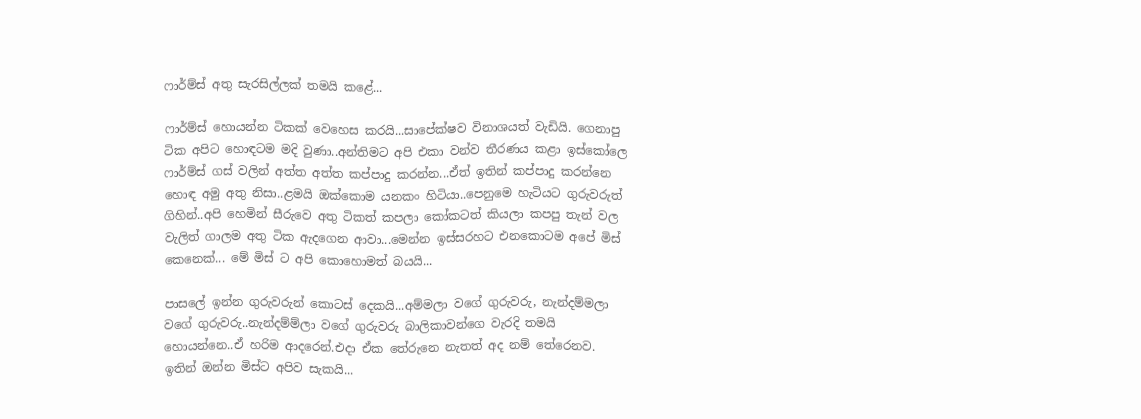ෆාර්ම්ස් අතු සැරසිල්ලක් තමයි කළේ...

ෆාර්ම්ස් හොයන්න ටිකක් වෙහෙස කරයි...සාපේක්ෂව විනාශයත් වැඩියි. ගෙනාපු ටික අපිට හොඳටම මදි වුණා..අන්තිමට අපි එකා වන්ව තීරණය කළා ඉස්කෝලෙ ෆාර්ම්ස් ගස් වලින් අත්ත අත්ත කප්පාදු කරන්න...ඒත් ඉතින් කප්පාදු කරන්නෙ හොඳ අමු අතු නිසා..ළමයි ඔක්කොම යනකං හිටියා..පෙනුමෙ හැටියට ගුරුවරුත් ගිහින්..අපි හෙමින් සීරුවෙ අතු ටිකත් කපලා කෝකටත් කියලා කපපු තැන් වල වැලිත් ගාලම අතු ටික ඇදගෙන ආවා...මෙන්න ඉස්සරහට එනකොටම අපේ මිස් කෙනෙක්... මේ මිස් ට අපි කොහොමත් බයයි...

පාසලේ ඉන්න ගුරුවරුන් කොටස් දෙකයි...අම්මලා වගේ ගුරුවරු, නැන්දම්මලා වගේ ගුරුවරු..නැන්දම්ම්ලා වගේ ගුරුවරු බාලිකාවන්ගෙ වැරදි තමයි හොයන්නෙ..ඒ හරිම ආදරෙන්.එදා ඒක තේරුනෙ නැතත් අද නම් තේරෙනව. ඉතින් ඔන්න මිස්ට අපිව සැකයි...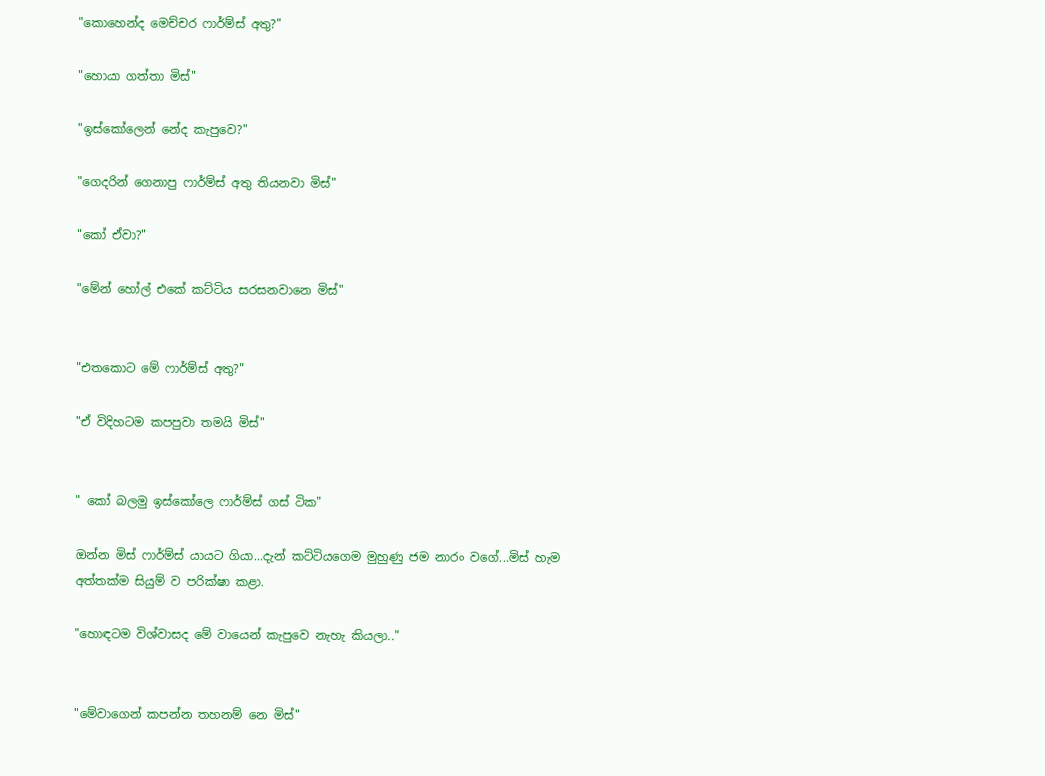"කොහෙන්ද මෙච්චර ෆාර්ම්ස් අතු?"

"හොයා ගත්තා මිස්"

"ඉස්කෝලෙන් නේද කැපුවෙ?"

"ගෙදරින් ගෙනාපු ෆාර්ම්ස් අතු තියනවා මිස්"

"කෝ ඒවා?"

"මේන් හෝල් එකේ කට්ටිය සරසනවානෙ මිස්"


"එතකොට මේ ෆාර්ම්ස් අතු?"

"ඒ විදිහටම කපපුවා තමයි මිස්"


" කෝ බලමු ඉස්කෝලෙ ෆාර්ම්ස් ගස් ටික"

ඔන්න මිස් ෆාර්ම්ස් යායට ගියා...දැන් කට්ටියගෙම මුහුණු ජම නාරං වගේ...මිස් හැම අත්තක්ම සියුම් ව පරික්ෂා කළා.

"හොඳටම විශ්වාසද මේ වායෙන් කැපුවෙ නැහැ කියලා.."


"මේවාගෙන් කපන්න තහනම් නෙ මිස්"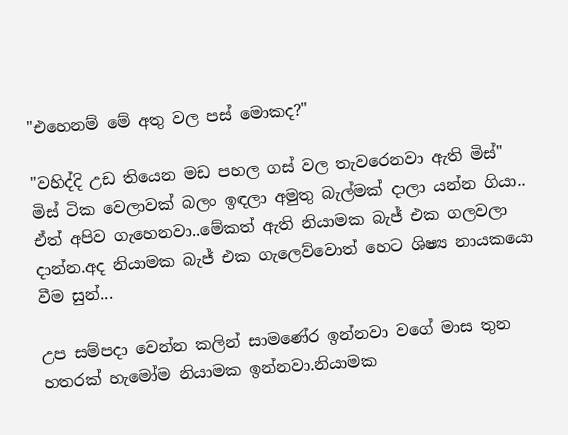"එහෙනම් මේ අතු වල පස් මොකද?"

"වහිද්දි උඩ තියෙන මඩ පහල ගස් වල තැවරෙනවා ඇති මිස්"
මිස් ටික වෙලාවක් බලං ඉඳලා අමුතු බැල්මක් දාලා යන්න ගියා.. ඒත් අපිව ගැහෙනවා..මේකත් ඇති නියාමක බැජ් එක ගලවලා දාන්න.අද නියාමක බැජ් එක ගැලෙව්වොත් හෙට ශිෂ්‍ය නායකයො වීම සුන්...

උප සම්පදා වෙන්න කලින් සාමණේර ඉන්නවා වගේ මාස තුන හතරක් හැමෝම නියාමක ඉන්නවා.නියාමක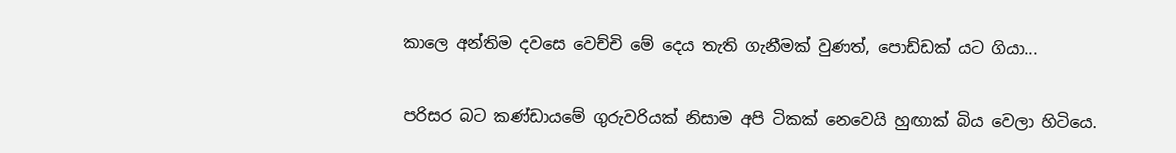කාලෙ අන්තිම දවසෙ වෙච්චි මේ දෙය තැති ගැනීමක් වුණත්, පොඩ්ඩක් යට ගියා...


පරිසර බට කණ්ඩායමේ ගුරුවරියක් නිසාම අපි ටිකක් නෙවෙයි හුඟාක් බිය වෙලා හිටියෙ.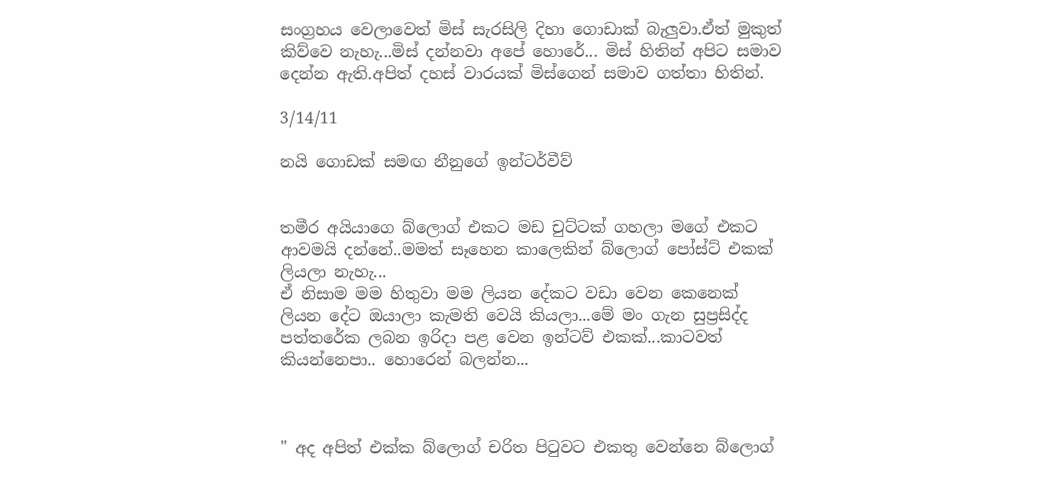සංග්‍රහය වෙලාවෙත් මිස් සැරසිලි දිහා ගොඩාක් බැලුවා.ඒත් මුකුත් කිව්වෙ නැහැ...මිස් දන්නවා අපේ හොරේ... මිස් හිතින් අපිට සමාව දෙන්න ඇති.අපිත් දහස් වාරයක් මිස්ගෙන් සමාව ගත්තා හිතින්.

3/14/11

නයි ගොඩක් සමඟ නීනුගේ ඉන්ටර්වීව්


තමීර අයියාගෙ බ්ලොග් එකට මඩ චුට්ටක් ගහලා මගේ එකට ආවමයි දන්නේ..මමත් සෑහෙන කාලෙකින් බ්ලොග් පෝස්ට් එකක් ලියලා නැහැ...
ඒ නිසාම මම හිතුවා මම ලියන දේකට වඩා වෙන කෙනෙක් ලියන දේට ඔයාලා කැමති වෙයි කියලා...මේ මං ගැන සුප්‍රසිද්ද පත්තරේක ලබන ඉරිදා පළ වෙන ඉන්ටව් එකක්...කාටවත් කියන්නෙපා.. හොරෙන් බලන්න...



" අද අපිත් එක්ක බ්ලොග් චරිත පිටුවට එකතු වෙන්නෙ බ්ලොග්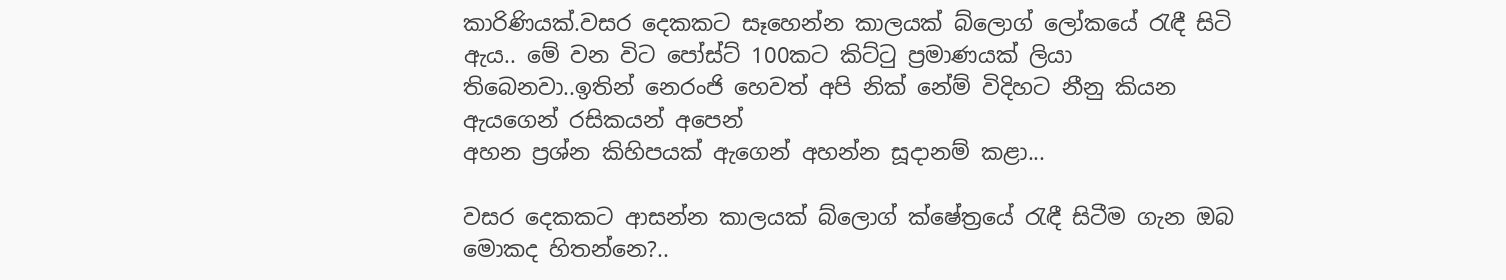කාරිණියක්.වසර දෙකකට සෑහෙන්න කාලයක් බ්ලොග් ලෝකයේ රැඳී සිටි ඇය.. මේ වන විට පෝස්ට් 100කට කිට්ටු ප්‍රමාණයක් ලියා තිබෙනවා..ඉතින් නෙරංජි හෙවත් අපි නික් නේම් විදිහට නීනු කියන ඇයගෙන් රසිකයන් අපෙන්
අහන ප්‍රශ්න කිහිපයක් ඇගෙන් අහන්න සූදානම් කළා...

වසර දෙකකට ආසන්න කාලයක් බ්ලොග් ක්ෂේත්‍රයේ රැඳී සිටීම ගැන ඔබ මොකද හිතන්නෙ?..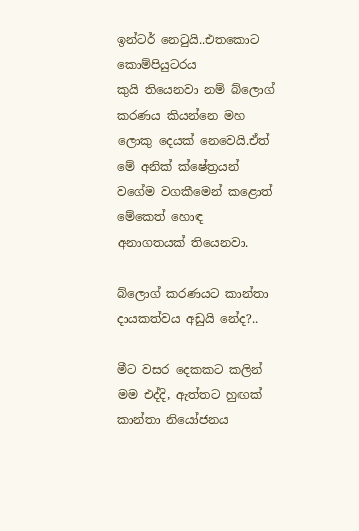ඉන්ටර් නෙටුයි..එතකොට කොම්පියුටරය
කුයි තියෙනවා නම් බ්ලොග් කරණය කියන්නෙ මහ ලොකු දෙයක් නෙවෙයි.ඒත් මේ අනික් ක්ෂේත්‍රයන් වගේම වගකීමෙන් කළොත් මේකෙත් හොඳ අනාගතයක් තියෙනවා.

බ්ලොග් කරණයට කාන්තා දායකත්වය අඩුයි නේද?..

මීට වසර දෙකකට කලින් මම එද්දි, ඇත්තට හුඟක් කාන්තා නියෝජනය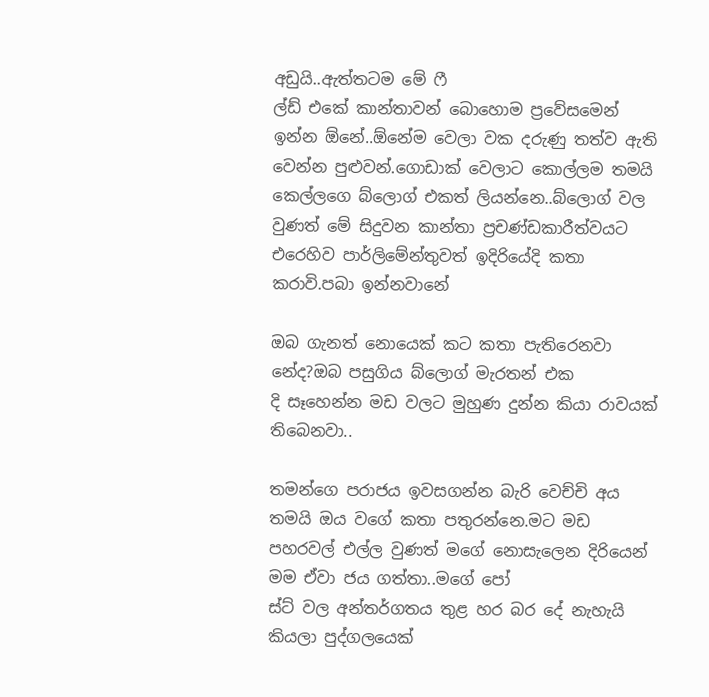අඩුයි..ඇත්තටම මේ ෆී
ල්ඩ් එකේ කාන්තාවන් බොහොම ප්‍රවේසමෙන් ඉන්න ඕනේ..ඕනේම වෙලා වක දරුණු තත්ව ඇති වෙන්න පුළුවන්.ගොඩාක් වෙලාට කොල්ලම තමයි කෙල්ලගෙ බ්ලොග් එකත් ලියන්නෙ..බ්ලොග් වල වුණත් මේ සිදුවන කාන්තා ප්‍රචණ්ඩකාරීත්වයට එරෙහිව පාර්ලිමේන්තුවත් ඉදිරියේදි කතා කරාවි.පබා ඉන්නවානේ

ඔබ ගැනත් නොයෙක් කට කතා පැතිරෙනවා නේද?ඔබ පසුගිය බ්ලොග් මැරතන් එක
දි සෑහෙන්න මඩ වලට මුහුණ දුන්න කියා රාවයක් තිබෙනවා..

තමන්ගෙ පරාජය ඉවසගන්න බැරි වෙච්චි අය තමයි ඔය වගේ කතා පතුරන්නෙ.මට මඩ පහරවල් එල්ල වුණත් මගේ නොසැලෙන දිරියෙන් මම ඒවා ජය ගත්තා..මගේ පෝ
ස්ට් වල අන්තර්ගතය තුළ හර බර දේ නැහැයි කියලා පුද්ගලයෙක්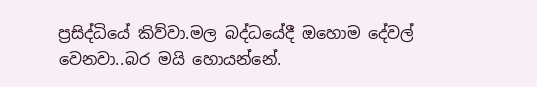ප්‍රසිද්ධියේ කිව්වා.මල බද්ධයේදී ඔහොම දේවල් වෙනවා..බර මයි හොයන්නේ.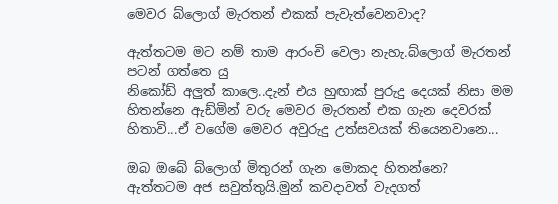මෙවර බ්ලොග් මැරතන් එකක් පැවැත්වෙනවාද?

ඇත්තටම මට නම් තාම ආරංචි වෙලා නැහැ.බ්ලොග් මැරතන් පටන් ගත්තෙ යු
නිකෝඩ් අලුත් කාලෙ..දැන් එය හුඟාක් පුරුදු දෙයක් නිසා මම හිතන්නෙ ඇඩ්මින් වරු මෙවර මැරතන් එක ගැන දෙවරක් හිතාවි...ඒ වගේම මෙවර අවුරුදු උත්සවයක් තියෙනවානෙ...

ඔබ ඔබේ බ්ලොග් මිතුරන් ගැන මොකද හිතන්නෙ?
ඇත්තටම අජ සවුත්තුයි.මුන් කවදාවත් වැදගත්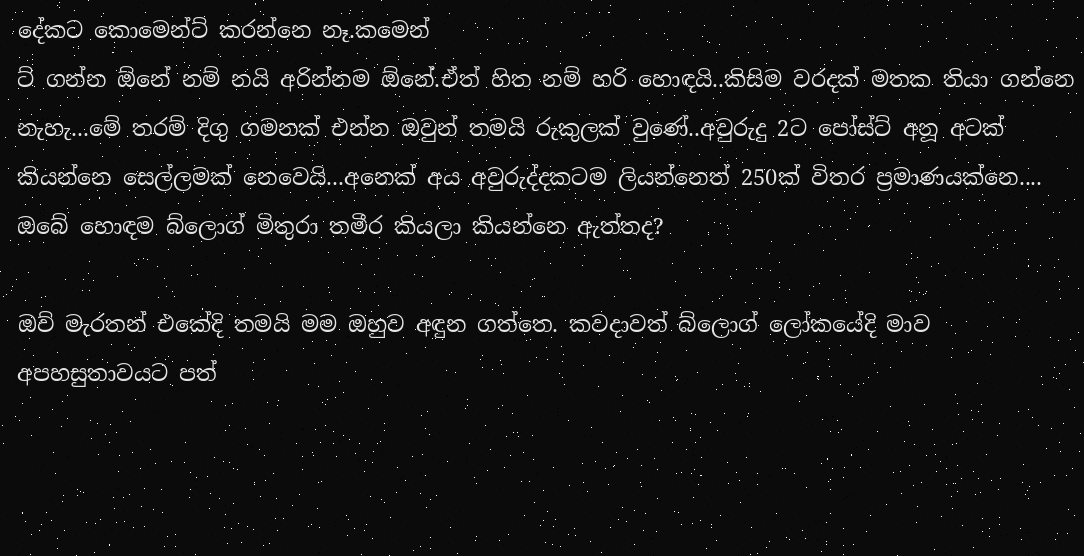දේකට කොමෙන්ට් කරන්නෙ නෑ.කමෙන්
ට් ගන්න ඕනේ නම් නයි අරින්නම ඕනේ.ඒත් හිත නම් හරි හොඳයි..කිසිම වරදක් මතක තියා ගන්නෙ නැහැ...මේ තරම් දිගු ගමනක් එන්න ඔවුන් තමයි රුකුලක් වුණේ..අවුරුදු 2ට පෝස්ට් අනූ අටක් කියන්නෙ සෙල්ලමක් නෙවෙයි...අනෙක් අය අවුරුද්දකටම ලියන්නෙත් 250ක් විතර ප්‍රමාණයක්නෙ....
ඔබේ හොඳම බ්ලොග් මිතුරා තමීර කියලා කියන්නෙ ඇත්තද?

ඔව් මැරතන් එකේදි තමයි මම ඔහුව අඳුන ගත්තෙ. කවදාවත් බ්ලොග් ලෝකයේදි මාව
අපහසුතාවයට පත්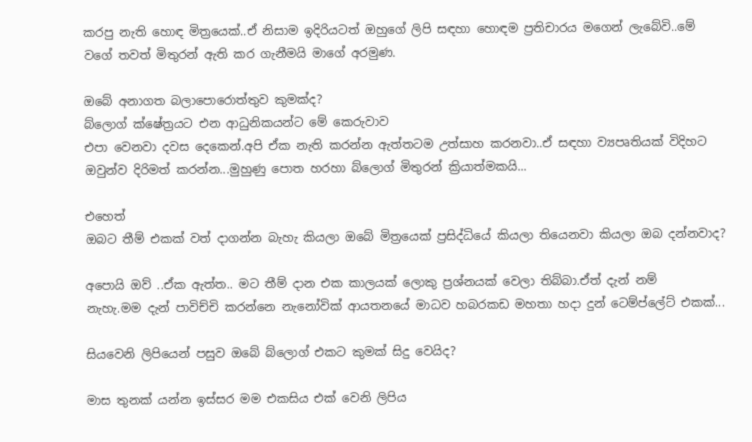කරපු නැති හොඳ මිත්‍රයෙක්..ඒ නිසාම ඉදිරියටත් ඔහුගේ ලිපි සඳහා හොඳම ප්‍රතිචාරය මගෙන් ලැබේවි..මේ වගේ තවත් මිතුරන් ඇති කර ගැනීමයි මාගේ අරමුණ.

ඔබේ අනාගත බලාපොරොත්තුව කුමක්ද?
බ්ලොග් ක්ෂේත්‍රයට එන ආධුනිකයන්ට මේ කෙරුවාව
එපා වෙනවා දවස දෙකෙන්.අපි ඒක නැති කරන්න ඇත්තටම උත්සාහ කරනවා..ඒ සඳහා ව්‍යපෘතියක් විදිහට ඔවුන්ව දිරිමත් කරන්න...මුහුණු පොත හරහා බ්ලොග් මිතුරන් ක්‍රියාත්මකයි...

එහෙත්
ඔබට තීම් එකක් වත් දාගන්න බැහැ කියලා ඔබේ මිත්‍රයෙක් ප්‍රසිද්ධියේ කියලා තියෙනවා කියලා ඔබ දන්නවාද?

අපොයි ඔව් ..ඒක ඇත්ත.. මට තීම් දාන එක කාලයක් ලොකු ප්‍රශ්නයක් වෙලා තිබ්බා.ඒත් දැන් නම්
නැහැ.මම දැන් පාවිච්චි කරන්නෙ නැනෝවික් ආයතනයේ මාධව හබරකඩ මහතා හදා දුන් ටෙම්ප්ලේට් එකක්...

සියවෙනි ලිපියෙන් පසුව ඔබේ බ්ලොග් එකට කුමක් සිදු වෙයිද?

මාස තුනක් යන්න ඉස්සර මම එකසිය එක් වෙනි ලිපිය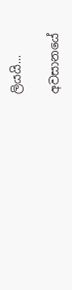ලියයි...

අවසානයේ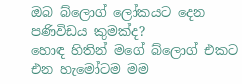ඔබ බ්ලොග් ලෝකයට දෙන පණිවිඩය කුමක්ද?
හොඳ හිතින් මගේ බ්ලොග් එකට එන හැමෝටම මම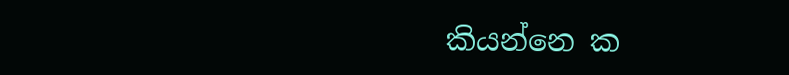කියන්නෙ ක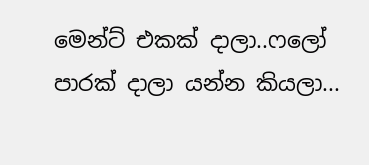මෙන්ට් එකක් දාලා..ෆලෝ පාරක් දාලා යන්න කියලා...